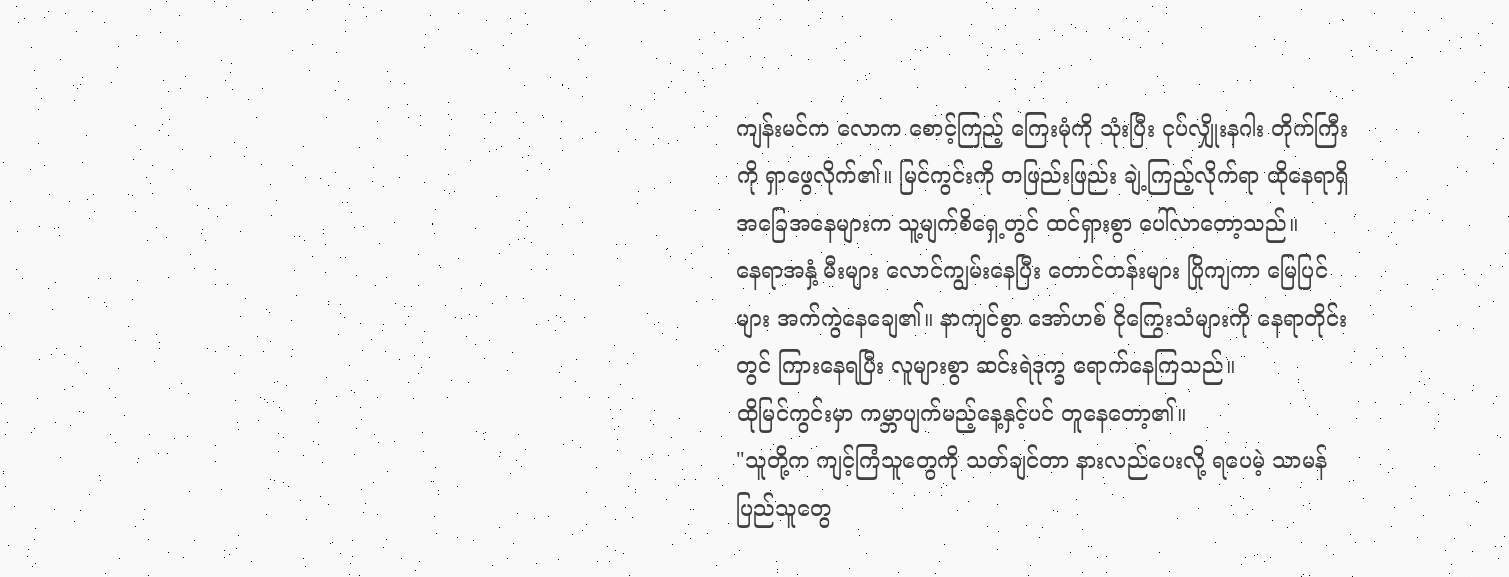ကျန်းမင်က လောက စောင့်ကြည့် ကြေးမုံကို သုံးပြီး ငုပ်လျှိုးနဂါး တိုက်ကြီးကို ရှာဖွေလိုက်၏။ မြင်ကွင်းကို တဖြည်းဖြည်း ချဲ့ကြည့်လိုက်ရာ ထိုနေရာရှိ အခြေအနေများက သူ့မျက်စိရှေ့တွင် ထင်ရှားစွာ ပေါ်လာတော့သည်။
နေရာအနှံ့ မီးများ လောင်ကျွမ်းနေပြီး တောင်တန်းများ ပြိုကျကာ မြေပြင်များ အက်ကွဲနေချေ၏။ နာကျင်စွာ အော်ဟစ် ငိုကြွေးသံများကို နေရာတိုင်းတွင် ကြားနေရပြီး လူများစွာ ဆင်းရဲဒုက္ခ ရောက်နေကြသည်။
ထိုမြင်ကွင်းမှာ ကမ္ဘာပျက်မည့်နေ့နှင့်ပင် တူနေတော့၏။
"သူတို့က ကျင့်ကြံသူတွေကို သတ်ချင်တာ နားလည်ပေးလို့ ရပေမဲ့ သာမန် ပြည်သူတွေ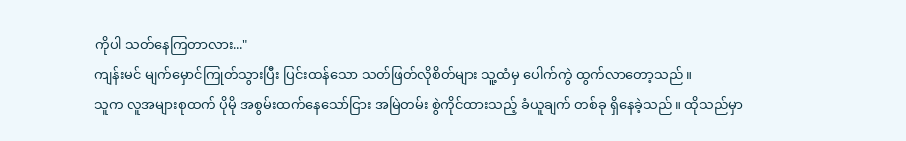ကိုပါ သတ်နေကြတာလား..."
ကျန်းမင် မျက်မှောင်ကြုတ်သွားပြီး ပြင်းထန်သော သတ်ဖြတ်လိုစိတ်များ သူ့ထံမှ ပေါက်ကွဲ ထွက်လာတော့သည်။
သူက လူအများစုထက် ပိုမို အစွမ်းထက်နေသော်ငြား အမြဲတမ်း စွဲကိုင်ထားသည့် ခံယူချက် တစ်ခု ရှိနေခဲ့သည်။ ထိုသည်မှာ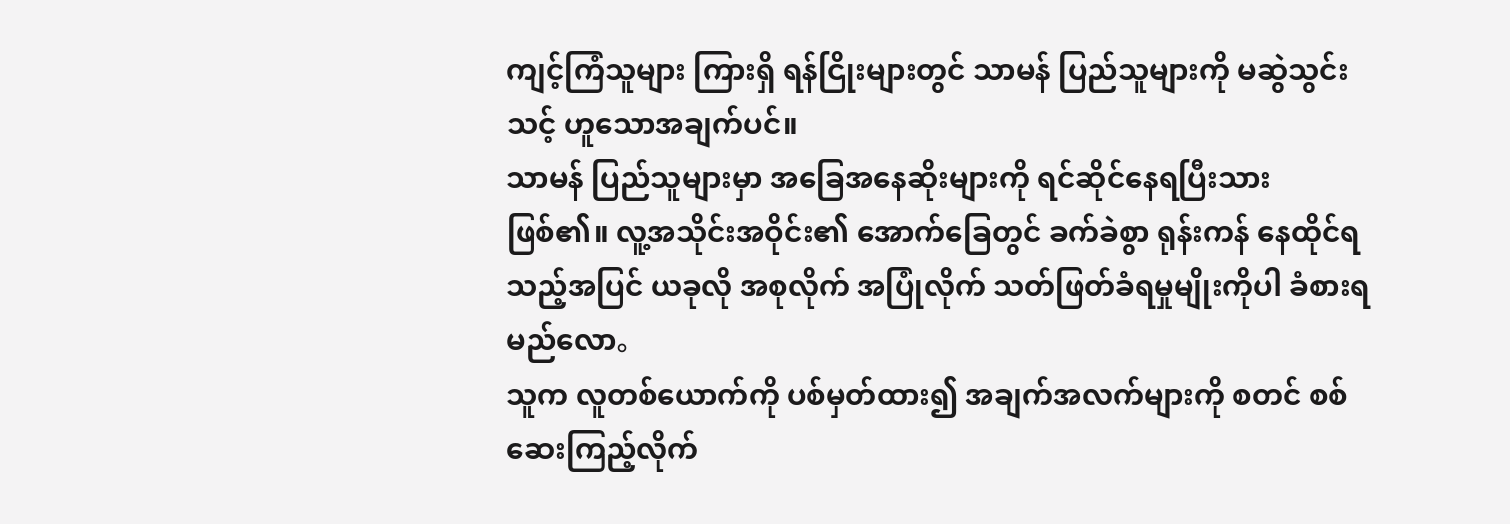ကျင့်ကြံသူများ ကြားရှိ ရန်ငြိုးများတွင် သာမန် ပြည်သူများကို မဆွဲသွင်းသင့် ဟူသောအချက်ပင်။
သာမန် ပြည်သူများမှာ အခြေအနေဆိုးများကို ရင်ဆိုင်နေရပြီးသား ဖြစ်၏။ လူ့အသိုင်းအဝိုင်း၏ အောက်ခြေတွင် ခက်ခဲစွာ ရုန်းကန် နေထိုင်ရသည့်အပြင် ယခုလို အစုလိုက် အပြုံလိုက် သတ်ဖြတ်ခံရမှုမျိုးကိုပါ ခံစားရမည်လော。
သူက လူတစ်ယောက်ကို ပစ်မှတ်ထား၍ အချက်အလက်များကို စတင် စစ်ဆေးကြည့်လိုက်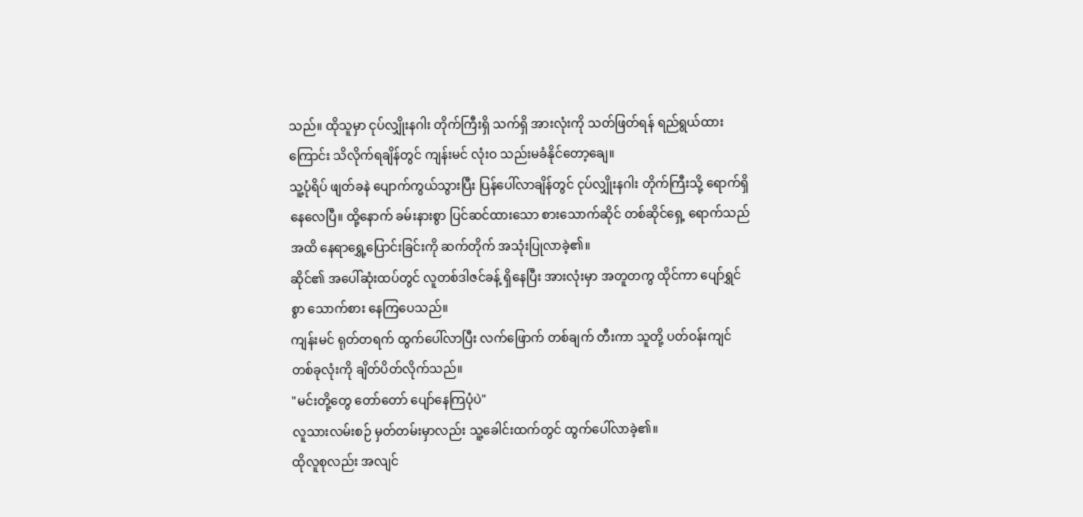သည်။ ထိုသူမှာ ငုပ်လျှိုးနဂါး တိုက်ကြီးရှိ သက်ရှိ အားလုံးကို သတ်ဖြတ်ရန် ရည်ရွယ်ထားကြောင်း သိလိုက်ရချိန်တွင် ကျန်းမင် လုံးဝ သည်းမခံနိုင်တော့ချေ။
သူ့ပုံရိပ် ဖျတ်ခနဲ ပျောက်ကွယ်သွားပြီး ပြန်ပေါ်လာချိန်တွင် ငုပ်လျှိုးနဂါး တိုက်ကြီးသို့ ရောက်ရှိနေလေပြီ။ ထို့နောက် ခမ်းနားစွာ ပြင်ဆင်ထားသော စားသောက်ဆိုင် တစ်ဆိုင်ရှေ့ ရောက်သည်အထိ နေရာရွှေ့ပြောင်းခြင်းကို ဆက်တိုက် အသုံးပြုလာခဲ့၏။
ဆိုင်၏ အပေါ်ဆုံးထပ်တွင် လူတစ်ဒါဇင်ခန့် ရှိနေပြီး အားလုံးမှာ အတူတကွ ထိုင်ကာ ပျော်ရွှင်စွာ သောက်စား နေကြပေသည်။
ကျန်းမင် ရုတ်တရက် ထွက်ပေါ်လာပြီး လက်ဖြောက် တစ်ချက် တီးကာ သူတို့ ပတ်ဝန်းကျင် တစ်ခုလုံးကို ချိတ်ပိတ်လိုက်သည်။
"မင်းတို့တွေ တော်တော် ပျော်နေကြပုံပဲ"
လူသားလမ်းစဉ် မှတ်တမ်းမှာလည်း သူ့ခေါင်းထက်တွင် ထွက်ပေါ်လာခဲ့၏။
ထိုလူစုလည်း အလျင်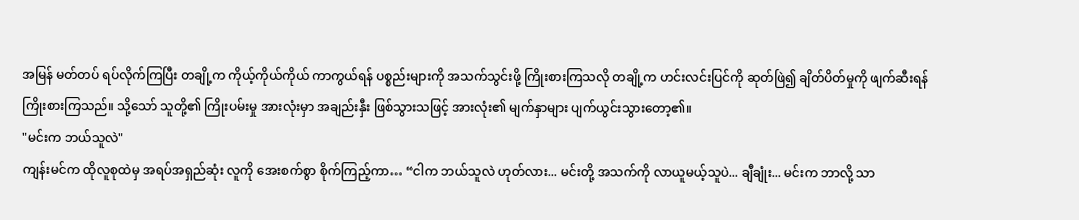အမြန် မတ်တပ် ရပ်လိုက်ကြပြီး တချို့က ကိုယ့်ကိုယ်ကိုယ် ကာကွယ်ရန် ပစ္စည်းများကို အသက်သွင်းဖို့ ကြိုးစားကြသလို တချို့က ဟင်းလင်းပြင်ကို ဆုတ်ဖြဲ၍ ချိတ်ပိတ်မှုကို ဖျက်ဆီးရန် ကြိုးစားကြသည်။ သို့သော် သူတို့၏ ကြိုးပမ်းမှု အားလုံးမှာ အချည်းနှီး ဖြစ်သွားသဖြင့် အားလုံး၏ မျက်နှာများ ပျက်ယွင်းသွားတော့၏။
"မင်းက ဘယ်သူလဲ"
ကျန်းမင်က ထိုလူစုထဲမှ အရပ်အရှည်ဆုံး လူကို အေးစက်စွာ စိုက်ကြည့်ကာ… “ငါက ဘယ်သူလဲ ဟုတ်လား... မင်းတို့ အသက်ကို လာယူမယ့်သူပဲ... ချီချုံး... မင်းက ဘာလို့ သာ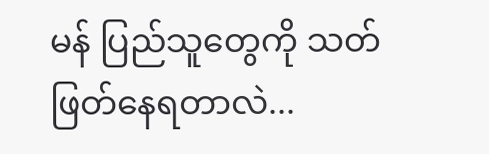မန် ပြည်သူတွေကို သတ်ဖြတ်နေရတာလဲ...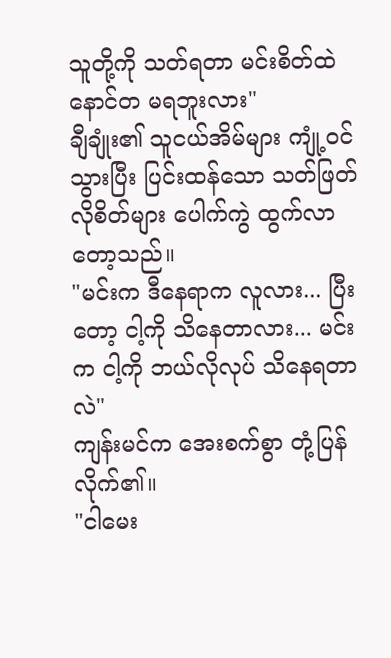သူတို့ကို သတ်ရတာ မင်းစိတ်ထဲ နောင်တ မရဘူးလား"
ချီချုံး၏ သူငယ်အိမ်များ ကျုံ့ဝင်သွားပြီး ပြင်းထန်သော သတ်ဖြတ်လိုစိတ်များ ပေါက်ကွဲ ထွက်လာတော့သည်။
"မင်းက ဒီနေရာက လူလား... ပြီးတော့ ငါ့ကို သိနေတာလား... မင်းက ငါ့ကို ဘယ်လိုလုပ် သိနေရတာလဲ"
ကျန်းမင်က အေးစက်စွာ တုံ့ပြန်လိုက်၏။
"ငါမေး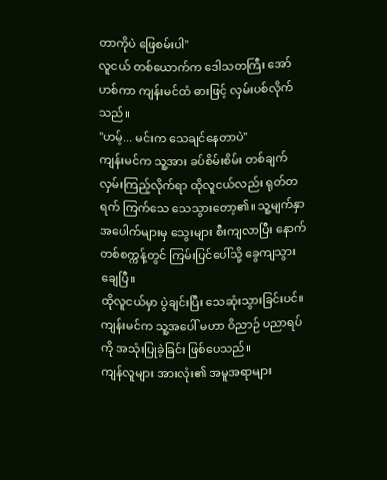တာကိုပဲ ဖြေစမ်းပါ"
လူငယ် တစ်ယောက်က ဒေါသတကြီး အော်ဟစ်ကာ ကျန်းမင်ထံ ဓားဖြင့် လှမ်းပစ်လိုက်သည်။
"ဟမ့်... မင်းက သေချင်နေတာပဲ"
ကျန်းမင်က သူ့အား ခပ်စိမ်းစိမ်း တစ်ချက် လှမ်းကြည့်လိုက်ရာ ထိုလူငယ်လည်း ရုတ်တရက် ကြက်သေ သေသွားတော့၏။ သူ့မျက်နှာ အပေါက်များမှ သွေးများ စီးကျလာပြီး နောက်တစ်စက္ကန့်တွင် ကြမ်းပြင်ပေါ်သို့ ခွေကျသွားချေပြီ။
ထိုလူငယ်မှာ ပွဲချင်းပြီး သေဆုံးသွားခြင်းပင်။ ကျန်းမင်က သူ့အပေါ် မဟာ ဝိညာဉ် ပညာရပ်ကို အသုံးပြုခဲ့ခြင်း ဖြစ်ပေသည်။
ကျန်လူများ အားလုံး၏ အမူအရာများ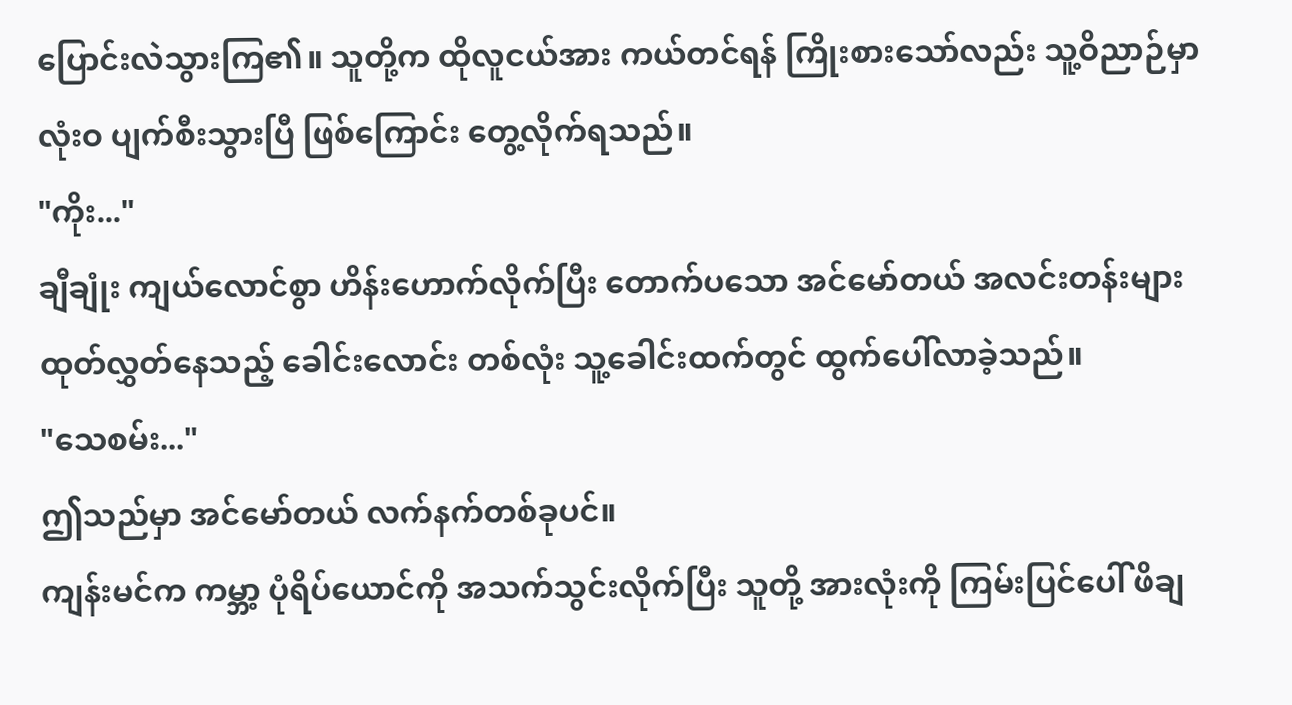ပြောင်းလဲသွားကြ၏။ သူတို့က ထိုလူငယ်အား ကယ်တင်ရန် ကြိုးစားသော်လည်း သူ့ဝိညာဉ်မှာ လုံးဝ ပျက်စီးသွားပြီ ဖြစ်ကြောင်း တွေ့လိုက်ရသည်။
"ကိုး..."
ချီချုံး ကျယ်လောင်စွာ ဟိန်းဟောက်လိုက်ပြီး တောက်ပသော အင်မော်တယ် အလင်းတန်းများ ထုတ်လွှတ်နေသည့် ခေါင်းလောင်း တစ်လုံး သူ့ခေါင်းထက်တွင် ထွက်ပေါ်လာခဲ့သည်။
"သေစမ်း..."
ဤသည်မှာ အင်မော်တယ် လက်နက်တစ်ခုပင်။
ကျန်းမင်က ကမ္ဘာ့ ပုံရိပ်ယောင်ကို အသက်သွင်းလိုက်ပြီး သူတို့ အားလုံးကို ကြမ်းပြင်ပေါ် ဖိချ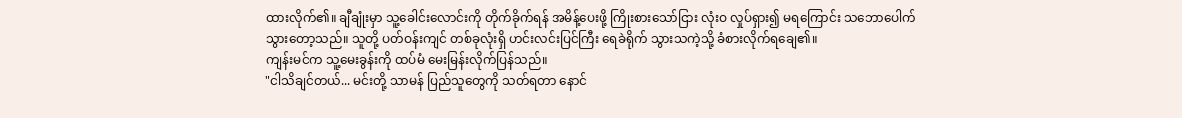ထားလိုက်၏။ ချီချုံးမှာ သူ့ခေါင်းလောင်းကို တိုက်ခိုက်ရန် အမိန့်ပေးဖို့ ကြိုးစားသော်ငြား လုံးဝ လှုပ်ရှား၍ မရကြောင်း သဘောပေါက်သွားတော့သည်။ သူတို့ ပတ်ဝန်းကျင် တစ်ခုလုံးရှိ ဟင်းလင်းပြင်ကြီး ရေခဲရိုက် သွားသကဲ့သို့ ခံစားလိုက်ရချေ၏။
ကျန်းမင်က သူ့မေးခွန်းကို ထပ်မံ မေးမြန်းလိုက်ပြန်သည်။
"ငါသိချင်တယ်... မင်းတို့ သာမန် ပြည်သူတွေကို သတ်ရတာ နောင်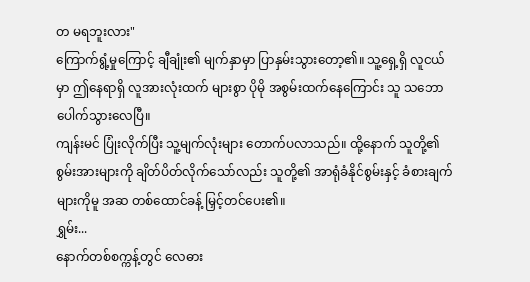တ မရဘူးလား"
ကြောက်ရွံ့မှုကြောင့် ချီချုံး၏ မျက်နှာမှာ ပြာနှမ်းသွားတော့၏။ သူ့ရှေ့ရှိ လူငယ်မှာ ဤနေရာရှိ လူအားလုံးထက် များစွာ ပိုမို အစွမ်းထက်နေကြောင်း သူ သဘောပေါက်သွားလေပြီ။
ကျန်းမင် ပြုံးလိုက်ပြီး သူ့မျက်လုံးများ တောက်ပလာသည်။ ထို့နောက် သူတို့၏ စွမ်းအားများကို ချိတ်ပိတ်လိုက်သော်လည်း သူတို့၏ အာရုံခံနိုင်စွမ်းနှင့် ခံစားချက်များကိုမူ အဆ တစ်ထောင်ခန့် မြှင့်တင်ပေး၏။
ရွှမ်း...
နောက်တစ်စက္ကန့်တွင် လေဓား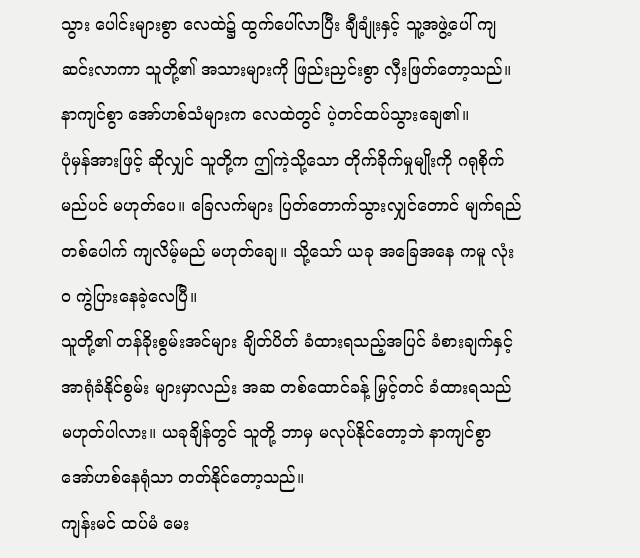သွား ပေါင်းများစွာ လေထဲ၌ ထွက်ပေါ်လာပြီး ချီချုံးနှင့် သူ့အဖွဲ့ပေါ် ကျဆင်းလာကာ သူတို့၏ အသားများကို ဖြည်းညှင်းစွာ လှီးဖြတ်တော့သည်။
နာကျင်စွာ အော်ဟစ်သံများက လေထဲတွင် ပဲ့တင်ထပ်သွားချေ၏။
ပုံမှန်အားဖြင့် ဆိုလျှင် သူတို့က ဤကဲ့သို့သော တိုက်ခိုက်မှုမျိုးကို ဂရုစိုက်မည်ပင် မဟုတ်ပေ။ ခြေလက်များ ပြတ်တောက်သွားလျှင်တောင် မျက်ရည် တစ်ပေါက် ကျလိမ့်မည် မဟုတ်ချေ။ သို့သော် ယခု အခြေအနေ ကမူ လုံးဝ ကွဲပြားနေခဲ့လေပြီ။
သူတို့၏ တန်ခိုးစွမ်းအင်များ ချိတ်ပိတ် ခံထားရသည့်အပြင် ခံစားချက်နှင့် အာရုံခံနိုင်စွမ်း များမှာလည်း အဆ တစ်ထောင်ခန့် မြှင့်တင် ခံထားရသည် မဟုတ်ပါလား။ ယခုချိန်တွင် သူတို့ ဘာမှ မလုပ်နိုင်တော့ဘဲ နာကျင်စွာ အော်ဟစ်နေရုံသာ တတ်နိုင်တော့သည်။
ကျန်းမင် ထပ်မံ မေး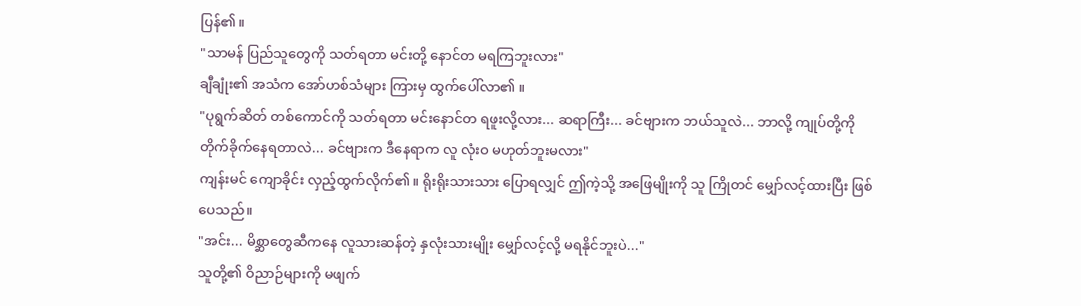ပြန်၏။
"သာမန် ပြည်သူတွေကို သတ်ရတာ မင်းတို့ နောင်တ မရကြဘူးလား"
ချီချုံး၏ အသံက အော်ဟစ်သံများ ကြားမှ ထွက်ပေါ်လာ၏ ။
"ပုရွက်ဆိတ် တစ်ကောင်ကို သတ်ရတာ မင်းနောင်တ ရဖူးလို့လား... ဆရာကြီး... ခင်ဗျားက ဘယ်သူလဲ... ဘာလို့ ကျုပ်တို့ကို တိုက်ခိုက်နေရတာလဲ... ခင်ဗျားက ဒီနေရာက လူ လုံးဝ မဟုတ်ဘူးမလား"
ကျန်းမင် ကျောခိုင်း လှည့်ထွက်လိုက်၏။ ရိုးရိုးသားသား ပြောရလျှင် ဤကဲ့သို့ အဖြေမျိုးကို သူ ကြိုတင် မျှော်လင့်ထားပြီး ဖြစ်ပေသည်။
"အင်း... မိစ္ဆာတွေဆီကနေ လူသားဆန်တဲ့ နှလုံးသားမျိုး မျှော်လင့်လို့ မရနိုင်ဘူးပဲ..."
သူတို့၏ ဝိညာဉ်များကို မဖျက်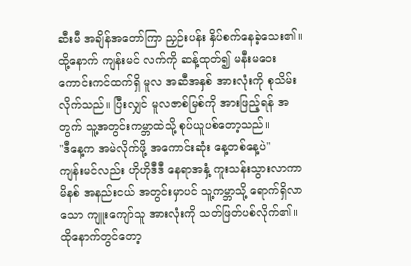ဆီးမီ အချိန်အတော်ကြာ ညှဉ်းပန်း နှိပ်စက်နေခဲ့သေး၏။ ထို့နောက် ကျန်းမင် လက်ကို ဆန့်ထုတ်၍ မနီးမဝေး ကောင်းကင်ထက်ရှိ မူလ အဆီအနှစ် အားလုံးကို စုသိမ်းလိုက်သည်။ ပြီးလျှင် မူလဇာစ်မြစ်ကို အားဖြည့်ရန် အတွက် သူ့အတွင်းကမ္ဘာထဲသို့ စုပ်ယူပစ်တော့သည်။
"ဒီနေ့က အမဲလိုက်ဖို့ အကောင်းဆုံး နေ့တစ်နေ့ပဲ"
ကျန်းမင်လည်း ဟိုဟိုဒီဒီ နေရာအနှံ့ ကူးသန်းသွားလာကာ မိနစ် အနည်းငယ် အတွင်းမှာပင် သူ့ကမ္ဘာသို့ ရောက်ရှိလာသော ကျူးကျော်သူ အားလုံးကို သတ်ဖြတ်ပစ်လိုက်၏။ ထိုနောက်တွင်တော့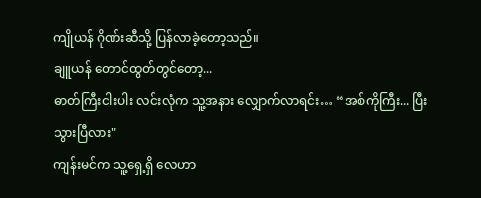ကျိုယန် ဂိုဏ်းဆီသို့ ပြန်လာခဲ့တော့သည်။
ချူယန် တောင်ထွတ်တွင်တော့...
ဓာတ်ကြီးငါးပါး လင်းလုံက သူ့အနား လျှောက်လာရင်း… “အစ်ကိုကြီး... ပြီးသွားပြီလား"
ကျန်းမင်က သူ့ရှေ့ရှိ လေဟာ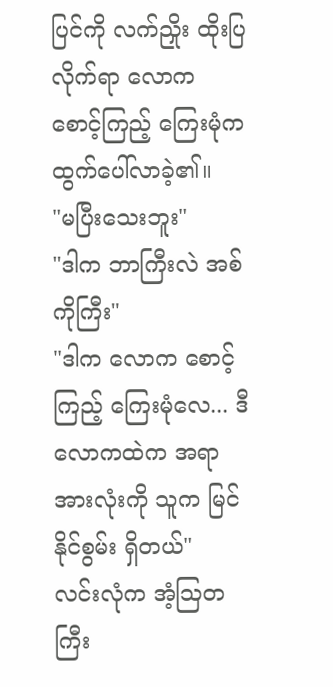ပြင်ကို လက်ညှိုး ထိုးပြလိုက်ရာ လောက စောင့်ကြည့် ကြေးမုံက ထွက်ပေါ်လာခဲ့၏။
"မပြီးသေးဘူး"
"ဒါက ဘာကြီးလဲ အစ်ကိုကြီး"
"ဒါက လောက စောင့်ကြည့် ကြေးမုံလေ... ဒီလောကထဲက အရာအားလုံးကို သူက မြင်နိုင်စွမ်း ရှိတယ်"
လင်းလုံက အံ့ဩတကြီး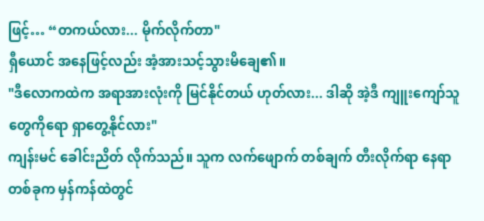ဖြင့်… “တကယ်လား... မိုက်လိုက်တာ"
ရှီယောင် အနေဖြင့်လည်း အံ့အားသင့်သွားမိချေ၏။
"ဒီလောကထဲက အရာအားလုံးကို မြင်နိုင်တယ် ဟုတ်လား... ဒါဆို အဲ့ဒီ ကျူးကျော်သူတွေကိုရော ရှာတွေ့နိုင်လား"
ကျန်းမင် ခေါင်းညိတ် လိုက်သည်။ သူက လက်ဖျောက် တစ်ချက် တီးလိုက်ရာ နေရာတစ်ခုက မှန်ကန်ထဲတွင်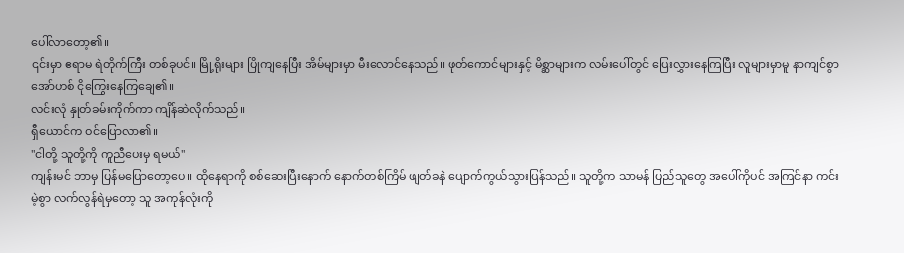ပေါ်လာတော့၏။
၎င်းမှာ ဧရာမ ရဲတိုက်ကြီး တစ်ခုပင်။ မြို့ရိုးများ ပြိုကျနေပြီး အိမ်များမှာ မီးလောင်နေသည်။ ဖုတ်ကောင်များနှင့် မိစ္ဆာများက လမ်းပေါ်တွင် ပြေးလွှားနေကြပြီး လူများမှာမူ နာကျင်စွာ အော်ဟစ် ငိုကြွေးနေကြချေ၏။
လင်းလုံ နှုတ်ခမ်းကိုက်ကာ ကျိန်ဆဲလိုက်သည်။
ရှီယောင်က ဝင်ပြောလာ၏။
"ငါတို့ သူတို့ကို ကူညီပေးမှ ရမယ်"
ကျန်းမင် ဘာမှ ပြန်မပြောတော့ပေ။ ထိုနေရာကို စစ်ဆေးပြီးနောက် နောက်တစ်ကြိမ် ဖျတ်ခနဲ ပျောက်ကွယ်သွားပြန်သည်။ သူတို့က သာမန် ပြည်သူတွေ အပေါ်ကိုပင် အကြင်နာ ကင်းမဲ့စွာ လက်လွန်ရဲမှတော့ သူ အကုန်လုံးကို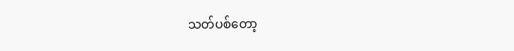သတ်ပစ်တော့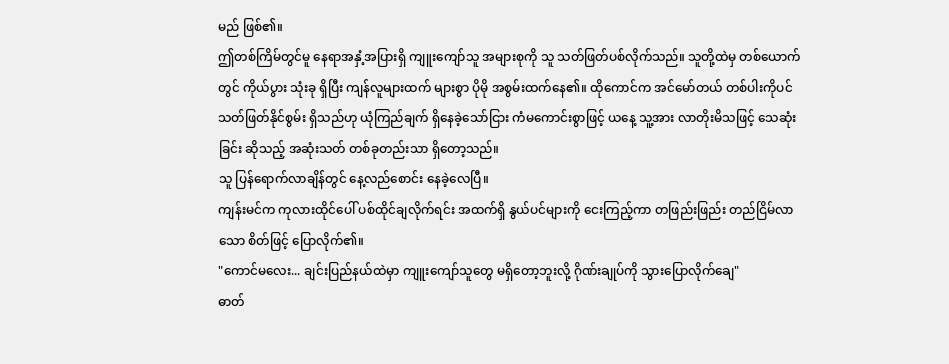မည် ဖြစ်၏။
ဤတစ်ကြိမ်တွင်မူ နေရာအနှံ့အပြားရှိ ကျူးကျော်သူ အများစုကို သူ သတ်ဖြတ်ပစ်လိုက်သည်။ သူတို့ထဲမှ တစ်ယောက်တွင် ကိုယ်ပွား သုံးခု ရှိပြီး ကျန်လူများထက် များစွာ ပိုမို အစွမ်းထက်နေ၏။ ထိုကောင်က အင်မော်တယ် တစ်ပါးကိုပင် သတ်ဖြတ်နိုင်စွမ်း ရှိသည်ဟု ယုံကြည်ချက် ရှိနေခဲ့သော်ငြား ကံမကောင်းစွာဖြင့် ယနေ့ သူ့အား လာတိုးမိသဖြင့် သေဆုံးခြင်း ဆိုသည့် အဆုံးသတ် တစ်ခုတည်းသာ ရှိတော့သည်။
သူ ပြန်ရောက်လာချိန်တွင် နေ့လည်စောင်း နေခဲ့လေပြီ။
ကျန်းမင်က ကုလားထိုင်ပေါ် ပစ်ထိုင်ချလိုက်ရင်း အထက်ရှိ နွယ်ပင်များကို ငေးကြည့်ကာ တဖြည်းဖြည်း တည်ငြိမ်လာသော စိတ်ဖြင့် ပြောလိုက်၏။
"ကောင်မလေး... ချင်းပြည်နယ်ထဲမှာ ကျူးကျော်သူတွေ မရှိတော့ဘူးလို့ ဂိုဏ်းချုပ်ကို သွားပြောလိုက်ချေ"
ဓာတ်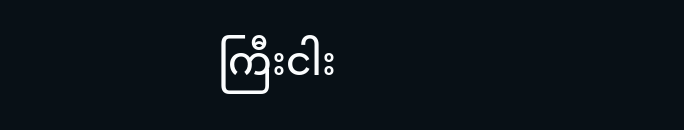ကြီးငါး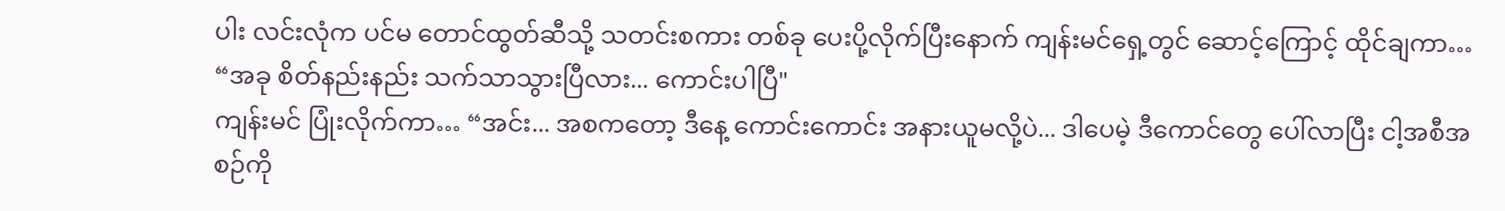ပါး လင်းလုံက ပင်မ တောင်ထွတ်ဆီသို့ သတင်းစကား တစ်ခု ပေးပို့လိုက်ပြီးနောက် ကျန်းမင်ရှေ့တွင် ဆောင့်ကြောင့် ထိုင်ချကာ… “အခု စိတ်နည်းနည်း သက်သာသွားပြီလား... ကောင်းပါပြီ"
ကျန်းမင် ပြုံးလိုက်ကာ… “အင်း... အစကတော့ ဒီနေ့ ကောင်းကောင်း အနားယူမလို့ပဲ... ဒါပေမဲ့ ဒီကောင်တွေ ပေါ်လာပြီး ငါ့အစီအစဉ်ကို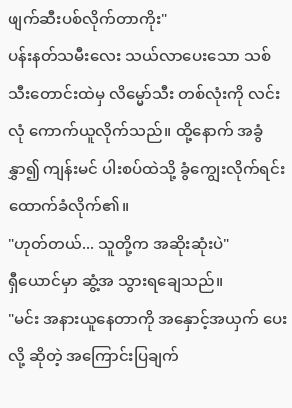ဖျက်ဆီးပစ်လိုက်တာကိုး"
ပန်းနတ်သမီးလေး သယ်လာပေးသော သစ်သီးတောင်းထဲမှ လိမ္မော်သီး တစ်လုံးကို လင်းလုံ ကောက်ယူလိုက်သည်။ ထို့နောက် အခွံနွှာ၍ ကျန်းမင် ပါးစပ်ထဲသို့ ခွံကျွေးလိုက်ရင်း ထောက်ခံလိုက်၏။
"ဟုတ်တယ်... သူတို့က အဆိုးဆုံးပဲ"
ရှီယောင်မှာ ဆွံ့အ သွားရချေသည်။
"မင်း အနားယူနေတာကို အနှောင့်အယှက် ပေးလို့ ဆိုတဲ့ အကြောင်းပြချက်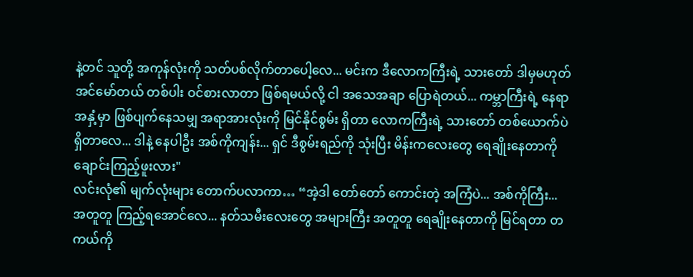နဲ့တင် သူတို့ အကုန်လုံးကို သတ်ပစ်လိုက်တာပေါ့လေ... မင်းက ဒီလောကကြီးရဲ့ သားတော် ဒါမှမဟုတ် အင်မော်တယ် တစ်ပါး ဝင်စားလာတာ ဖြစ်ရမယ်လို့ ငါ အသေအချာ ပြောရဲတယ်... ကမ္ဘာကြီးရဲ့ နေရာအနှံ့မှာ ဖြစ်ပျက်နေသမျှ အရာအားလုံးကို မြင်နိုင်စွမ်း ရှိတာ လောကကြီးရဲ့ သားတော် တစ်ယောက်ပဲ ရှိတာလေ... ဒါနဲ့ နေပါဦး အစ်ကိုကျန်း... ရှင် ဒီစွမ်းရည်ကို သုံးပြီး မိန်းကလေးတွေ ရေချိုးနေတာကို ချောင်းကြည့်ဖူးလား"
လင်းလုံ၏ မျက်လုံးများ တောက်ပလာကာ… “အဲ့ဒါ တော်တော် ကောင်းတဲ့ အကြံပဲ... အစ်ကိုကြီး... အတူတူ ကြည့်ရအောင်လေ... နတ်သမီးလေးတွေ အများကြီး အတူတူ ရေချိုးနေတာကို မြင်ရတာ တကယ်ကို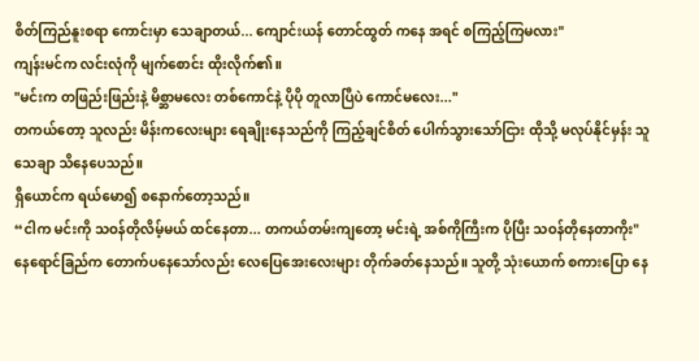စိတ်ကြည်နူးစရာ ကောင်းမှာ သေချာတယ်... ကျောင်းယန် တောင်ထွတ် ကနေ အရင် စကြည့်ကြမလား"
ကျန်းမင်က လင်းလုံကို မျက်စောင်း ထိုးလိုက်၏။
"မင်းက တဖြည်းဖြည်းနဲ့ မိစ္ဆာမလေး တစ်ကောင်နဲ့ ပိုပို တူလာပြီပဲ ကောင်မလေး..."
တကယ်တော့ သူလည်း မိန်းကလေးများ ရေချိုးနေသည်ကို ကြည့်ချင်စိတ် ပေါက်သွားသော်ငြား ထိုသို့ မလုပ်နိုင်မှန်း သူ သေချာ သိနေပေသည်။
ရှီယောင်က ရယ်မော၍ စနောက်တော့သည်။
“ငါက မင်းကို သဝန်တိုလိမ့်မယ် ထင်နေတာ... တကယ်တမ်းကျတော့ မင်းရဲ့ အစ်ကိုကြီးက ပိုပြီး သဝန်တိုနေတာကိုး"
နေရောင်ခြည်က တောက်ပနေသော်လည်း လေပြေအေးလေးများ တိုက်ခတ်နေသည်။ သူတို့ သုံးယောက် စကားပြော နေ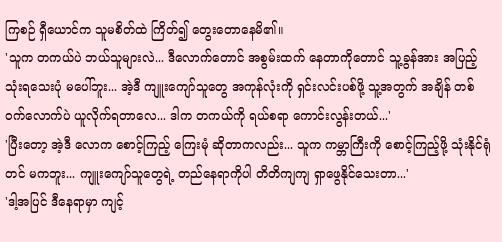ကြစဉ် ရှီယောင်က သူမစိတ်ထဲ ကြိတ်၍ တွေးတောနေမိ၏။
'သူက တကယ်ပဲ ဘယ်သူများလဲ... ဒီလောက်တောင် အစွမ်းထက် နေတာကိုတောင် သူ့ခွန်အား အပြည့် သုံးရသေးပုံ မပေါ်ဘူး... အဲ့ဒီ ကျူးကျော်သူတွေ အကုန်လုံးကို ရှင်းလင်းပစ်ဖို့ သူ့အတွက် အချိန် တစ်ဝက်လောက်ပဲ ယူလိုက်ရတာလေ... ဒါက တကယ်ကို ရယ်စရာ ကောင်းလွန်းတယ်...'
'ပြီးတော့ အဲ့ဒီ လောက စောင့်ကြည့် ကြေးမုံ ဆိုတာကလည်း... သူက ကမ္ဘာကြီးကို စောင့်ကြည့်ဖို့ သုံးနိုင်ရုံတင် မကဘူး... ကျူးကျော်သူတွေရဲ့ တည်နေရာကိုပါ တိတိကျကျ ရှာဖွေနိုင်သေးတာ...'
'ဒါ့အပြင် ဒီနေရာမှာ ကျင့်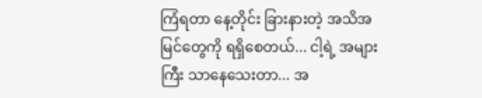ကြံရတာ နေ့တိုင်း ခြားနားတဲ့ အသိအမြင်တွေကို ရရှိစေတယ်... ငါ့ရဲ့ အများကြီး သာနေသေးတာ... အ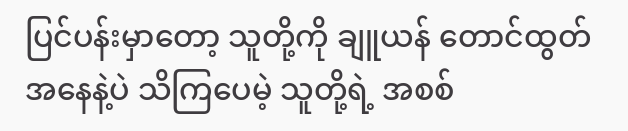ပြင်ပန်းမှာတော့ သူတို့ကို ချူယန် တောင်ထွတ် အနေနဲ့ပဲ သိကြပေမဲ့ သူတို့ရဲ့ အစစ်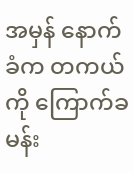အမှန် နောက်ခံက တကယ်ကို ကြောက်ခမန်း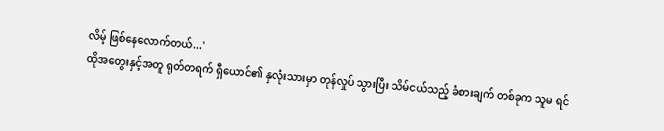လိမ့် ဖြစ်နေလောက်တယ်...'
ထိုအတွေးနှင့်အတူ ရုတ်တရက် ရှီယောင်၏ နှလုံးသားမှာ တုန်လှုပ် သွားပြီး သိမ်ငယ်သည့် ခံစားချက် တစ်ခုက သူမ ရင်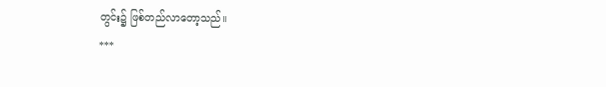တွင်း၌ ဖြစ်တည်လာတော့သည်။
***